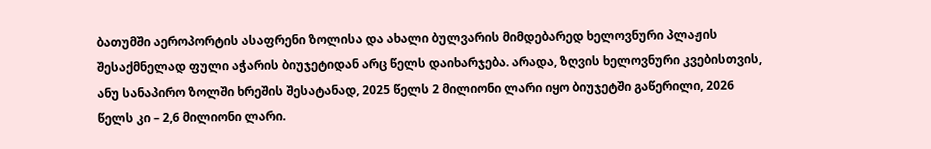ბათუმში აეროპორტის ასაფრენი ზოლისა და ახალი ბულვარის მიმდებარედ ხელოვნური პლაჟის შესაქმნელად ფული აჭარის ბიუჯეტიდან არც წელს დაიხარჯება. არადა, ზღვის ხელოვნური კვებისთვის, ანუ სანაპირო ზოლში ხრეშის შესატანად, 2025 წელს 2 მილიონი ლარი იყო ბიუჯეტში გაწერილი, 2026 წელს კი – 2,6 მილიონი ლარი.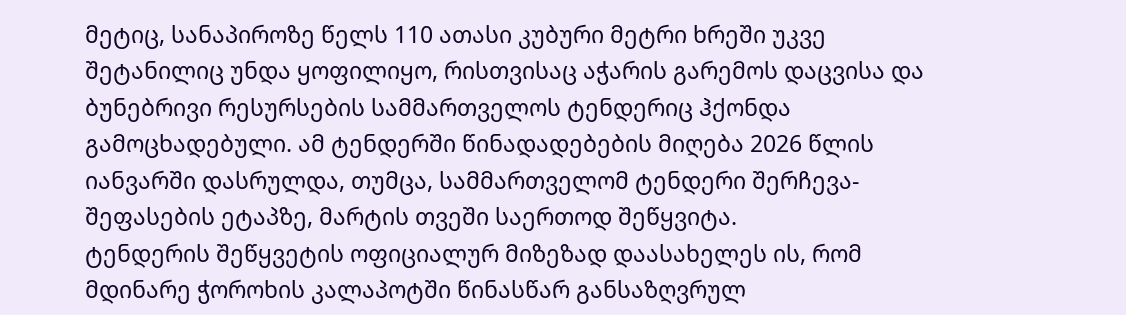მეტიც, სანაპიროზე წელს 110 ათასი კუბური მეტრი ხრეში უკვე შეტანილიც უნდა ყოფილიყო, რისთვისაც აჭარის გარემოს დაცვისა და ბუნებრივი რესურსების სამმართველოს ტენდერიც ჰქონდა გამოცხადებული. ამ ტენდერში წინადადებების მიღება 2026 წლის იანვარში დასრულდა, თუმცა, სამმართველომ ტენდერი შერჩევა-შეფასების ეტაპზე, მარტის თვეში საერთოდ შეწყვიტა.
ტენდერის შეწყვეტის ოფიციალურ მიზეზად დაასახელეს ის, რომ მდინარე ჭოროხის კალაპოტში წინასწარ განსაზღვრულ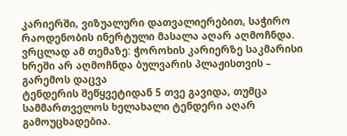კარიერში, ვიზუალური დათვალიერებით, საჭირო რაოდენობის ინერტული მასალა აღარ აღმოჩნდა.
ვრცლად ამ თემაზე: ჭოროხის კარიერზე საკმარისი ხრეში არ აღმოჩნდა ბულვარის პლაჟისთვის – გარემოს დაცვა
ტენდერის შეწყვეტიდან 5 თვე გავიდა, თუმცა სამმართველოს ხელახალი ტენდერი აღარ გამოუცხადებია.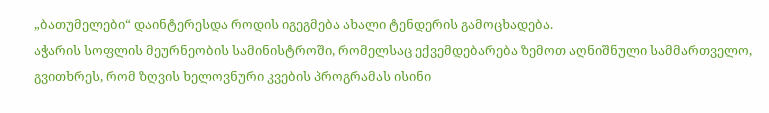„ბათუმელები“ დაინტერესდა როდის იგეგმება ახალი ტენდერის გამოცხადება.
აჭარის სოფლის მეურნეობის სამინისტროში, რომელსაც ექვემდებარება ზემოთ აღნიშნული სამმართველო, გვითხრეს, რომ ზღვის ხელოვნური კვების პროგრამას ისინი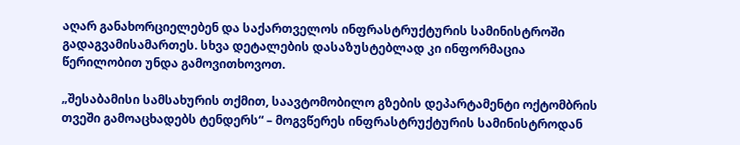აღარ განახორციელებენ და საქართველოს ინფრასტრუქტურის სამინისტროში გადაგვამისამართეს. სხვა დეტალების დასაზუსტებლად კი ინფორმაცია წერილობით უნდა გამოვითხოვოთ.

„შესაბამისი სამსახურის თქმით, საავტომობილო გზების დეპარტამენტი ოქტომბრის თვეში გამოაცხადებს ტენდერს“ – მოგვწერეს ინფრასტრუქტურის სამინისტროდან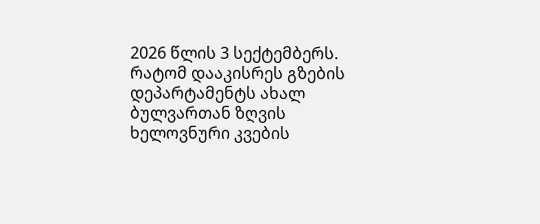2026 წლის 3 სექტემბერს.
რატომ დააკისრეს გზების დეპარტამენტს ახალ ბულვართან ზღვის ხელოვნური კვების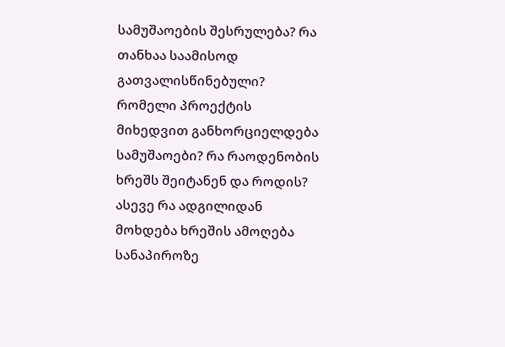სამუშაოების შესრულება? რა თანხაა საამისოდ გათვალისწინებული? რომელი პროექტის მიხედვით განხორციელდება სამუშაოები? რა რაოდენობის ხრეშს შეიტანენ და როდის? ასევე რა ადგილიდან მოხდება ხრეშის ამოღება სანაპიროზე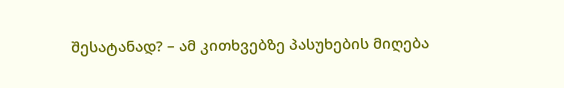შესატანად? – ამ კითხვებზე პასუხების მიღება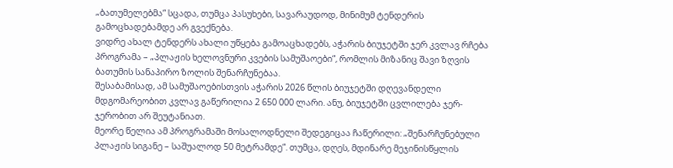„ბათუმელებმა“ სცადა, თუმცა პასუხები, სავარაუდოდ, მინიმუმ ტენდერის გამოცხადებამდე არ გვექნება.
ვიდრე ახალ ტენდერს ახალი უწყება გამოაცხადებს, აჭარის ბიუჯეტში ჯერ კვლავ რჩება პროგრამა – „პლაჟის ხელოვნური კვების სამუშაოები“, რომლის მიზანიც შავი ზღვის ბათუმის სანაპირო ზოლის შენარჩუნებაა.
შესაბამისად, ამ სამუშაოებისთვის აჭარის 2026 წლის ბიუჯეტში დღევანდელი მდგომარეობით კვლავ გაწერილია 2 650 000 ლარი. ანუ, ბიუჯეტში ცვლილება ჯერ-ჯერობით არ შეუტანიათ.
მეორე წელია ამ პროგრამაში მოსალოდნელი შედეგიცაა ჩაწერილი: „შენარჩუნებული პლაჟის სიგანე – საშუალოდ 50 მეტრამდე“. თუმცა, დღეს, მდინარე მეჯინისწყლის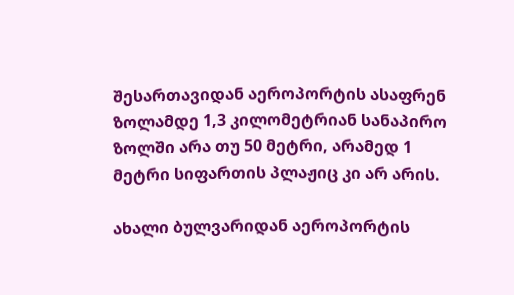შესართავიდან აეროპორტის ასაფრენ ზოლამდე 1,3 კილომეტრიან სანაპირო ზოლში არა თუ 50 მეტრი, არამედ 1 მეტრი სიფართის პლაჟიც კი არ არის.

ახალი ბულვარიდან აეროპორტის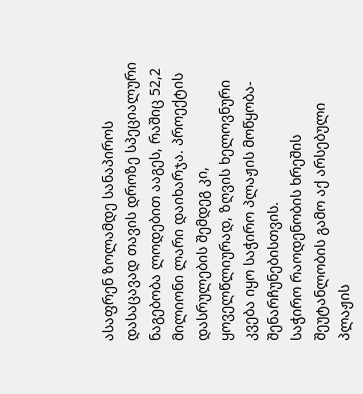ასაფრენ ზოლამდე სანაპიროს დასაცავად თავის დროზე სპეციალური ნაგებობა ლოდებით ააგეს, რაშიც 52,2 მილიონი ლარი დაიხარჯა. პროექტის დასრულების შემდეგ კი, ყოველწლიურად, ზღვის ხელოვნური კვება იყო საჭირო პლაჟის მოწყობა-შენარჩუნებისთვის.
საჭირო რაოდენობის ხრეშის შეუტანლობის გამო აქ არსებული პლაჟის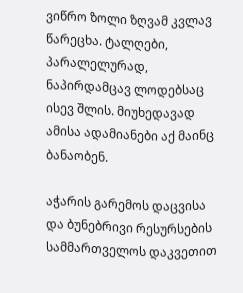ვიწრო ზოლი ზღვამ კვლავ წარეცხა. ტალღები, პარალელურად, ნაპირდამცავ ლოდებსაც ისევ შლის. მიუხედავად ამისა ადამიანები აქ მაინც ბანაობენ.

აჭარის გარემოს დაცვისა და ბუნებრივი რესურსების სამმართველოს დაკვეთით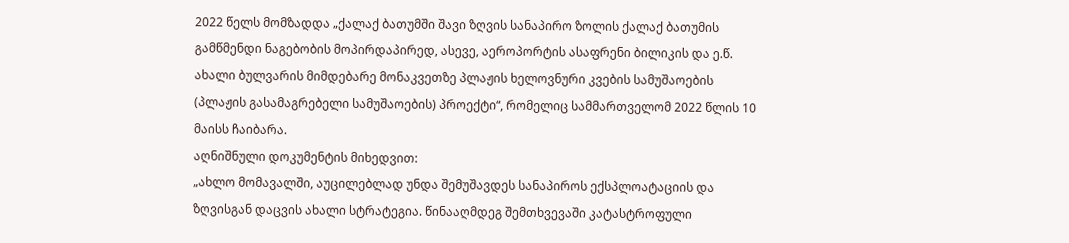2022 წელს მომზადდა „ქალაქ ბათუმში შავი ზღვის სანაპირო ზოლის ქალაქ ბათუმის გამწმენდი ნაგებობის მოპირდაპირედ, ასევე, აეროპორტის ასაფრენი ბილიკის და ე.წ. ახალი ბულვარის მიმდებარე მონაკვეთზე პლაჟის ხელოვნური კვების სამუშაოების (პლაჟის გასამაგრებელი სამუშაოების) პროექტი“, რომელიც სამმართველომ 2022 წლის 10 მაისს ჩაიბარა.
აღნიშნული დოკუმენტის მიხედვით:
„ახლო მომავალში, აუცილებლად უნდა შემუშავდეს სანაპიროს ექსპლოატაციის და ზღვისგან დაცვის ახალი სტრატეგია. წინააღმდეგ შემთხვევაში კატასტროფული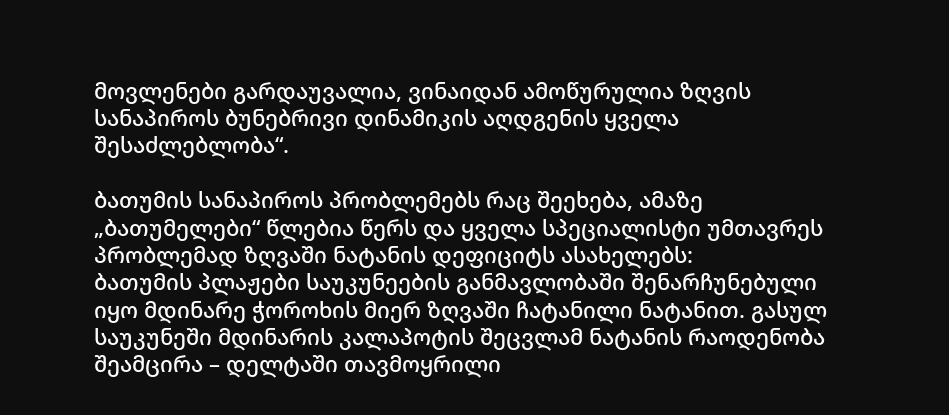მოვლენები გარდაუვალია, ვინაიდან ამოწურულია ზღვის სანაპიროს ბუნებრივი დინამიკის აღდგენის ყველა შესაძლებლობა“.

ბათუმის სანაპიროს პრობლემებს რაც შეეხება, ამაზე „ბათუმელები“ წლებია წერს და ყველა სპეციალისტი უმთავრეს პრობლემად ზღვაში ნატანის დეფიციტს ასახელებს:
ბათუმის პლაჟები საუკუნეების განმავლობაში შენარჩუნებული იყო მდინარე ჭოროხის მიერ ზღვაში ჩატანილი ნატანით. გასულ საუკუნეში მდინარის კალაპოტის შეცვლამ ნატანის რაოდენობა შეამცირა – დელტაში თავმოყრილი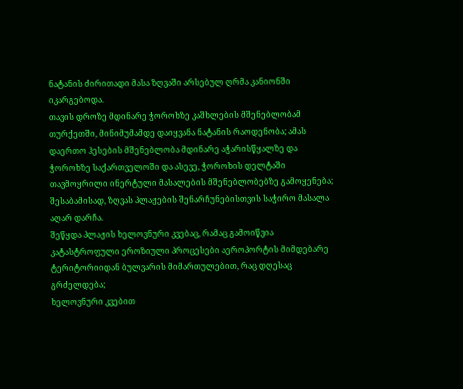ნატანის ძირითადი მასა ზღვაში არსებულ ღრმა კანიონში იკარგებოდა.
თავის დროზე მდინარე ჭოროხზე კაშხლების მშენებლობამ თურქეთში, მინიმუმამდე დაიყვანა ნატანის რაოდენობა; ამას დაერთო ჰესების მშენებლობა მდინარე აჭარისწყალზე და ჭოროხზე საქართველოში და ასევე, ჭოროხის დელტაში თავმოყრილი ინერტული მასალების მშენებლობებზე გამოყენება; შესაბამისად, ზღვას პლაჟების შენარჩუნებისთვის საჭირო მასალა აღარ დარჩა.
შეწყდა პლაჟის ხელოვნური კვებაც, რამაც გამოიწვია კატასტროფული ეროზიული პროცესები აეროპორტის მიმდებარე ტერიტორიიდან ბულვარის მიმართულებით, რაც დღესაც გრძელდება;
ხელოვნური კვებით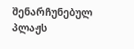შენარჩუნებულ პლაჟს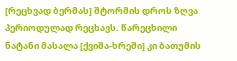[რეცხვად ბერმას] შტორმის დროს ზღვა პერიოდულად რეცხავს. წარეცხილი ნატანი მასალა [ქვიშა-ხრეში] კი ბათუმის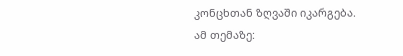კონცხთან ზღვაში იკარგება.
ამ თემაზე: